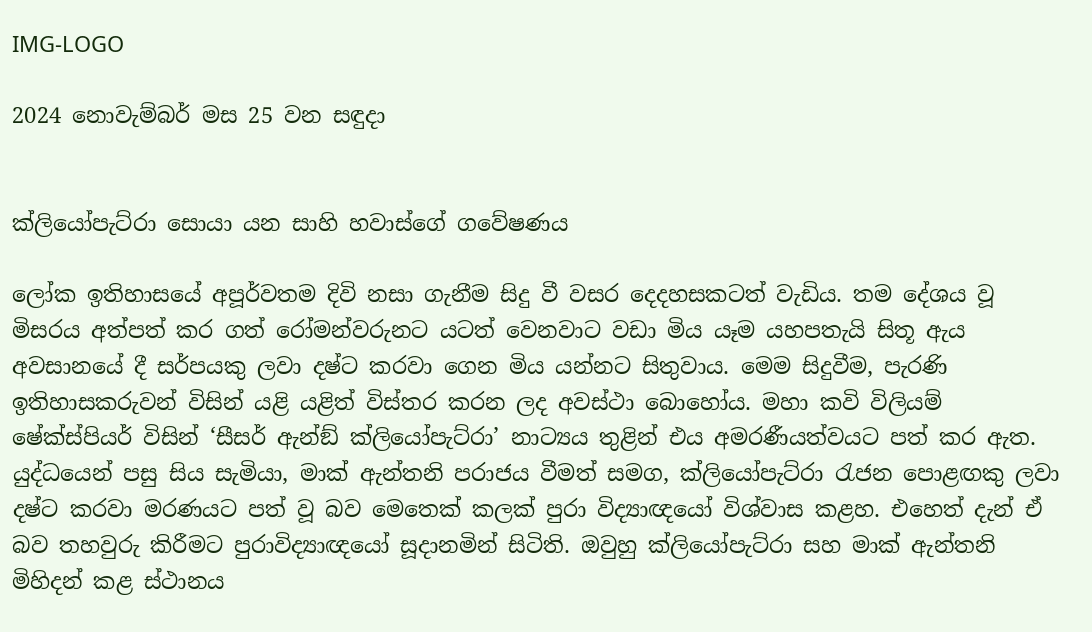IMG-LOGO

2024 නොවැම්බර් මස 25 වන සඳුදා


ක්ලියෝපැට්රා සොයා යන සාහි හවාස්ගේ ගවේෂණය

ලෝක ඉතිහාසයේ අපූර්වතම දිවි නසා ගැනීම සිදු වී වසර දෙදහසකටත් වැඩිය. තම දේශය වූ මිසරය අත්පත් කර ගත් රෝමන්වරුනට යටත් වෙනවාට වඩා මිය යෑම යහපතැයි සිතූ ඇය අවසානයේ දී සර්පයකු ලවා දෂ්ට කරවා ගෙන මිය යන්නට සිතුවාය. මෙම සිදුවීම, පැරණි ඉතිහාසකරුවන් විසින් යළි යළිත් විස්තර කරන ලද අවස්ථා බොහෝය. මහා කවි විලියම් ෂේක්ස්පියර් විසින් ‘සීසර් ඇන්ඞ් ක්ලියෝපැට්රා’ නාට්‍යය තුළින් එය අමරණීයත්වයට පත් කර ඇත. යුද්ධයෙන් පසු සිය සැමියා, මාක් ඇන්තනි පරාජය වීමත් සමග, ක්ලියෝපැට්රා රැජන පොළඟකු ලවා දෂ්ට කරවා මරණයට පත් වූ බව මෙතෙක් කලක් පුරා විද්‍යාඥයෝ විශ්වාස කළහ. එහෙත් දැන් ඒ බව තහවුරු කිරීමට පුරාවිද්‍යාඥයෝ සූදානමින් සිටිති. ඔවුහු ක්ලියෝපැට්රා සහ මාක් ඇන්තනි මිහිදන් කළ ස්ථානය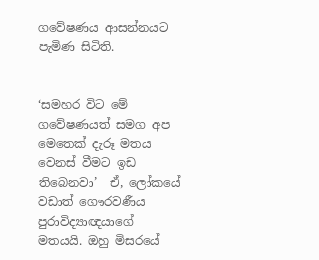ගවේෂණය ආසන්නයට පැමිණ සිටිති.


‘සමහර විට මේ ගවේෂණයත් සමග අප මෙතෙක් දැරූ මතය වෙනස් වීමට ඉඩ තිබෙනවා’  ඒ, ලෝකයේ වඩාත් ගෞරවණීය පුරාවිද්‍යාඥයාගේ මතයයි. ඔහු මිසරයේ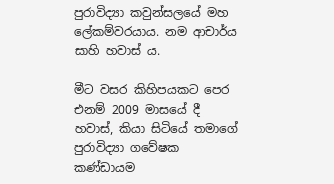පුරාවිද්‍යා කවුන්සලයේ මහ ලේකම්වරයාය. නම ආචාර්ය සාහි හවාස් ය.

මීට වසර කිහිපයකට පෙර එනම් 2009 මාසයේ දී හවාස්, කියා සිටියේ තමාගේ පුරාවිද්‍යා ගවේෂක කණ්ඩායම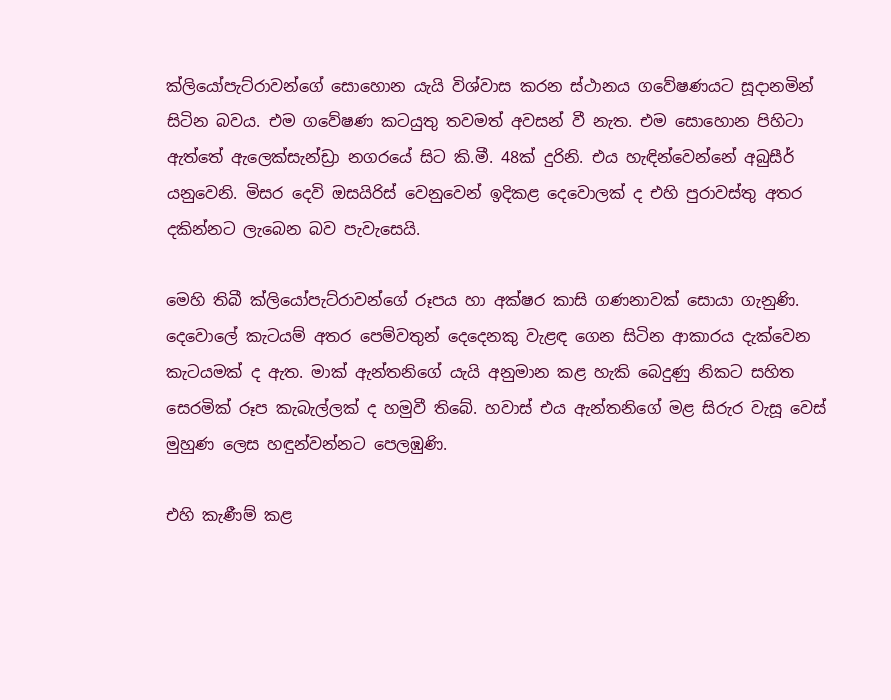ක්ලියෝපැට්රාවන්ගේ සොහොන යැයි විශ්වාස කරන ස්ථානය ගවේෂණයට සූදානමින් සිටින බවය. එම ගවේෂණ කටයුතු තවමත් අවසන් වී නැත. එම සොහොන පිහිටා ඇත්තේ ඇලෙක්සැන්ඩ්‍රා නගරයේ සිට කි.මී. 48ක් දුරිනි. එය හැඳින්වෙන්නේ අබුසීර් යනුවෙනි. මිසර දෙවි ඔසයිරිස් වෙනුවෙන් ඉදිකළ දෙවොලක් ද එහි පුරාවස්තු අතර දකින්නට ලැබෙන බව පැවැසෙයි.

මෙහි තිබී ක්ලියෝපැට්රාවන්ගේ රූපය හා අක්ෂර කාසි ගණනාවක් සොයා ගැනුණි. දෙවොලේ කැටයම් අතර පෙම්වතුන් දෙදෙනකු වැළඳ ගෙන සිටින ආකාරය දැක්වෙන කැටයමක් ද ඇත. මාක් ඇන්තනිගේ යැයි අනුමාන කළ හැකි බෙදුණු නිකට සහිත සෙරමික් රූප කැබැල්ලක් ද හමුවී තිබේ. හවාස් එය ඇන්තනිගේ මළ සිරුර වැසූ වෙස් මුහුණ ලෙස හඳුන්වන්නට පෙලඹුණි.

එහි කැණීම් කළ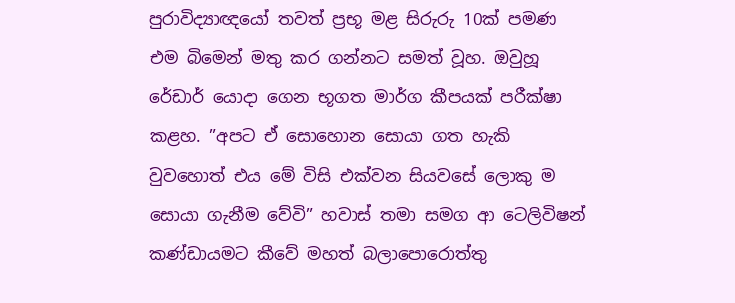පුරාවිද්‍යාඥයෝ තවත් ප්‍රභූ මළ සිරුරු 10ක් පමණ එම බිමෙන් මතු කර ගන්නට සමත් වූහ. ඔවුහූ රේඩාර් යොදා ගෙන භූගත මාර්ග කීපයක් පරීක්ෂා කළහ. ”අපට ඒ සොහොන සොයා ගත හැකි වුවහොත් එය මේ විසි එක්වන සියවසේ ලොකු ම සොයා ගැනීම වේවි” හවාස් තමා සමග ආ ටෙලිවිෂන් කණ්ඩායමට කීවේ මහත් බලාපොරොත්තු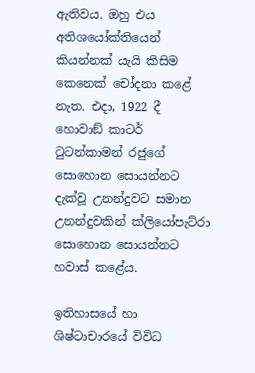ඇතිවය. ඔහු එය අතිශයෝක්තියෙන් කියන්නක් යැයි කිසිම කෙනෙක් චෝදනා කළේ නැත. එදා, 1922 දී හොවාඞ් කාටර් ටුටන්කාමන් රජුගේ සොහොන සොයන්නට දැක්වූ උනන්දුවට සමාන උනන්දුවකින් ක්ලියෝපැට්රා සොහොන සොයන්නට හවාස් කළේය.

ඉතිහාසයේ හා ශිෂ්ටාචාරයේ විවිධ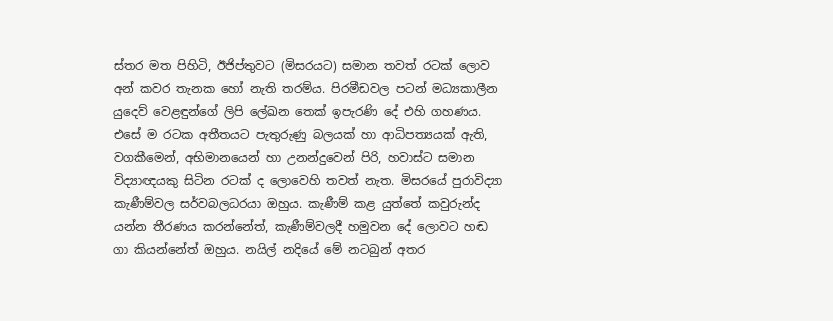ස්තර මත පිහිටි, ඊජිප්තුවට (මිසරයට) සමාන තවත් රටක් ලොව අන් කවර තැනක හෝ නැති තරම්ය. පිරමීඩවල පටන් මධ්‍යකාලීන යුදෙව් වෙළඳුන්ගේ ලිපි ලේඛන තෙක් ඉපැරණි දේ එහි ගහණය. එසේ ම රටක අතීතයට පැතුරුණු බලයක් හා ආධිපත්‍යයක් ඇති, වගකීමෙන්, අභිමානයෙන් හා උනන්දුවෙන් පිරි, හවාස්ට සමාන විද්‍යාඥයකු සිටින රටක් ද ලොවෙහි තවත් නැත. මිසරයේ පුරාවිද්‍යා කැණීම්වල සර්වබලධරයා ඔහුය. කැණීම් කළ යුත්තේ කවුරුන්ද යන්න තීරණය කරන්නේත්, කැණීම්වලදී හමුවන දේ ලොවට හඬ ගා කියන්නේත් ඔහුය. නයිල් නදියේ මේ නටබුන් අතර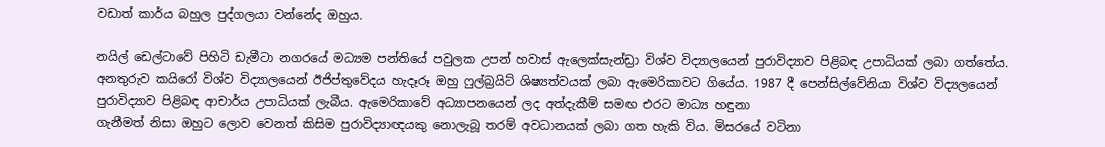වඩාත් කාර්ය බහුල පුද්ගලයා වන්නේද ඔහුය.

නයිල් ඩෙල්ටාවේ පිහිටි ඩැමීටා නගරයේ මධ්‍යම පන්තියේ පවුලක උපන් හවාස් ඇලෙක්සැන්ඩ්‍රා විශ්ව විද්‍යාලයෙන් පුරාවිද්‍යාව පිළිබඳ උපාධියක් ලබා ගත්තේය. අනතුරුව කයිරෝ විශ්ව විද්‍යාලයෙන් ඊජිප්තුවේදය හැදෑරූ ඔහු ෆුල්බ්‍රයිට් ශිෂ්‍යත්වයක් ලබා ඇමෙරිකාවට ගියේය. 1987 දී පෙන්සිල්වේනියා විශ්ව විද්‍යලයෙන් පුරාවිද්‍යාව පිළිබඳ ආචාර්ය උපාධියක් ලැබීය. ඇමෙරිකාවේ අධ්‍යාපනයෙන් ලද අත්දැකීම් සමඟ එරට මාධ්‍ය හඳුනා
ගැනීමත් නිසා ඔහුට ලොව වෙනත් කිසිම පුරාවිද්‍යාඥයකු නොලැබූ තරම් අවධානයක් ලබා ගත හැකි විය. මිසරයේ වටිනා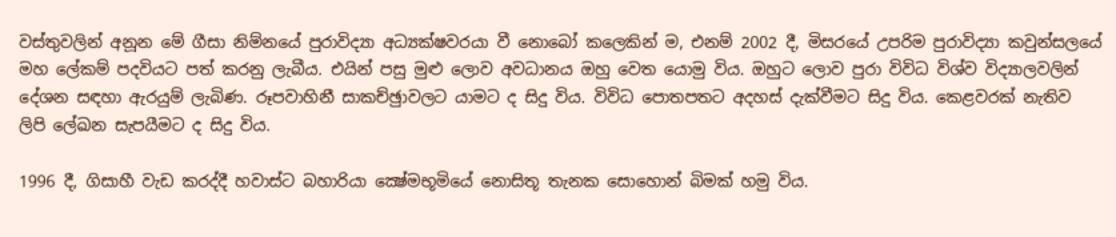වස්තුවලින් අනූන මේ ගීසා නිම්නයේ පුරාවිද්‍යා අධ්‍යක්ෂවරයා වී නොබෝ කලෙකින් ම, එනම් 2002 දී, මිසරයේ උපරිම පුරාවිද්‍යා කවුන්සලයේ මහ ලේකම් පදවියට පත් කරනු ලැබීය. එයින් පසු මුළු ලොව අවධානය ඔහු වෙත යොමු විය. ඔහුට ලොව පුරා විවිධ විශ්ව විද්‍යාලවලින් දේශන සඳහා ඇරයුම් ලැබිණ. රූපවාහිනී සාකච්ඡුාවලට යාමට ද සිදු විය. විවිධ පොතපතට අදහස් දැක්වීමට සිදු විය. කෙළවරක් නැතිව ලිපි ලේඛන සැපයීමට ද සිදු විය.

1996 දී, ගිසාහී වැඩ කරද්දී හවාස්ට බහාරියා ක්‍ෂේමභූමියේ නොසිතූ තැනක සොහොන් බිමක් හමු විය.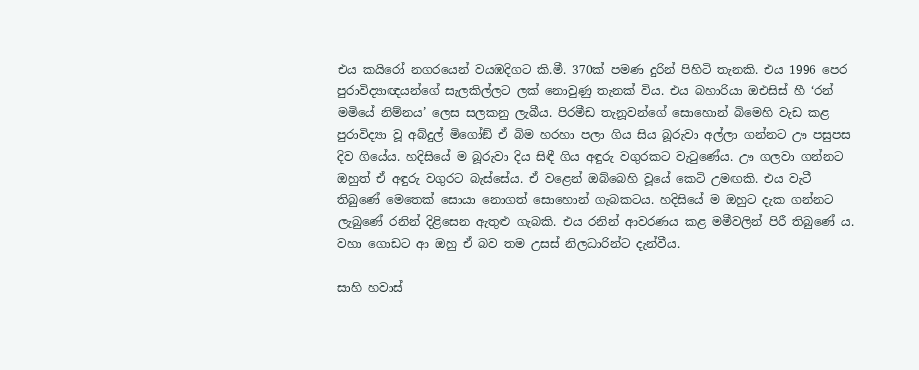එය කයිරෝ නගරයෙන් වයඹදිගට කි.මී. 370ක් පමණ දුරින් පිහිටි තැනකි. එය 1996 පෙර පුරාවිද්‍යාඥයන්ගේ සැලකිල්ලට ලක් නොවුණු තැනක් විය. එය බහාරියා ඔඑසිස් හී ‘රන් මමියේ නිම්නය’ ලෙස සලකනු ලැබීය. පිරමීඩ තැනූවන්ගේ සොහොන් බිමෙහි වැඩ කළ පුරාවිද්‍යා වූ අබ්දුල් මිගෝඞ් ඒ බිම හරහා පලා ගිය සිය බූරුවා අල්ලා ගන්නට ඌ පසුපස දිව ගියේය. හදිසියේ ම බූරුවා දිය සිඳී ගිය අඳුරු වගුරකට වැටුණේය. ඌ ගලවා ගන්නට ඔහුත් ඒ අඳුරු වගුරට බැස්සේය. ඒ වළෙන් ඔබ්බෙහි වූයේ කෙටි උමඟකි. එය වැටී තිබුණේ මෙතෙක් සොයා නොගත් සොහොන් ගැබකටය. හදිසියේ ම ඔහුට දැක ගන්නට ලැබුණේ රනින් දිළිසෙන ඇතුළු ගැබකි. එය රනින් ආවරණය කළ මමීවලින් පිරී තිබුණේ ය. වහා ගොඩට ආ ඔහු ඒ බව තම උසස් නිලධාරින්ට දැන්වීය.

සාහි හවාස්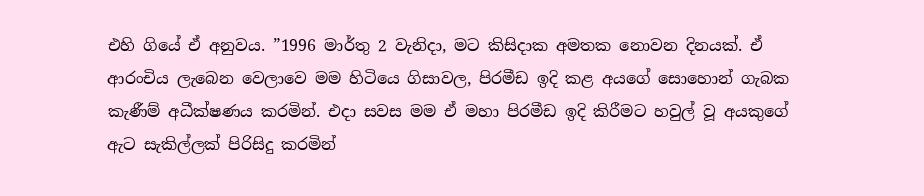එහි ගියේ ඒ අනුවය. ”1996 මාර්තු 2 වැනිදා, මට කිසිදාක අමතක නොවන දිනයක්. ඒ ආරංචිය ලැබෙන වෙලාවෙ මම හිටියෙ ගිසාවල, පිරමීඩ ඉදි කළ අයගේ සොහොන් ගැබක කැණීම් අධීක්ෂණය කරමින්. එදා සවස මම ඒ මහා පිරමීඩ ඉදි කිරීමට හවුල් වූ අයකුගේ ඇට සැකිල්ලක් පිරිසිදු කරමින්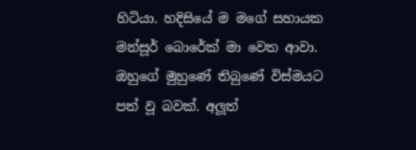හිටියා. හදිසියේ ම මගේ සහායක මන්සූර් බොරේක් මා වෙත ආවා. ඔහුගේ මුහුණේ තිබුණේ විස්මයට පත් වූ බවක්. අලූත්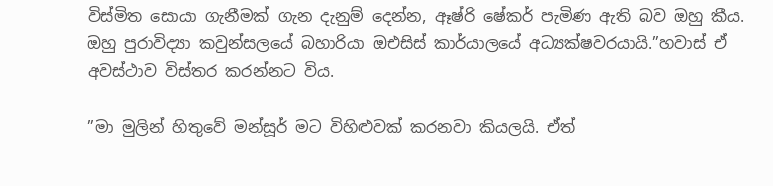විස්මිත සොයා ගැනීමක් ගැන දැනුම් දෙන්න, ඈෂ්රි ෂේකර් පැමිණ ඇති බව ඔහු කීය. ඔහු පුරාවිද්‍යා කවුන්සලයේ බහාරියා ඔඑසිස් කාර්යාලයේ අධ්‍යක්ෂවරයායි.”හවාස් ඒ අවස්ථාව විස්තර කරන්නට විය.

”මා මුලින් හිතුවේ මන්සූර් මට විහිළුවක් කරනවා කියලයි. ඒත්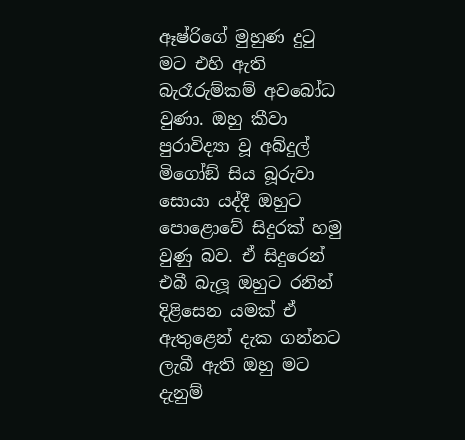ඈෂ්රිගේ මුහුණ දුටු මට එහි ඇති බැරෑරුම්කම් අවබෝධ වුණා. ඔහු කීවා පුරාවිද්‍යා වූ අබ්දුල් මිගෝඞ් සිය බූරුවා සොයා යද්දී ඔහුට පොළොවේ සිදුරක් හමු වුණු බව. ඒ සිදුරෙන් එබී බැලූ ඔහුට රනින් දිළිසෙන යමක් ඒ ඇතුළෙන් දැක ගන්නට ලැබී ඇති ඔහු මට දැනුම්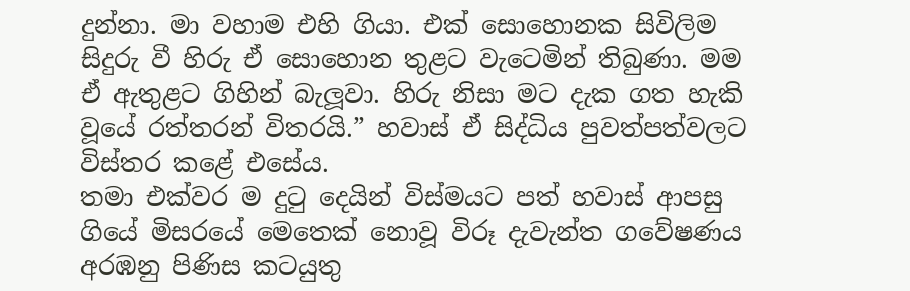දුන්නා. මා වහාම එහි ගියා. එක් සොහොනක සිවිලිම සිදුරු වී හිරු ඒ සොහොන තුළට වැටෙමින් තිබුණා. මම ඒ ඇතුළට ගිහින් බැලූවා. හිරු නිසා මට දැක ගත හැකි වූයේ රත්තරන් විතරයි.” හවාස් ඒ සිද්ධිය පුවත්පත්වලට විස්තර කළේ එසේය.
තමා එක්වර ම දුටු දෙයින් විස්මයට පත් හවාස් ආපසු ගියේ මිසරයේ මෙතෙක් නොවූ විරූ දැවැන්ත ගවේෂණය අරඹනු පිණිස කටයුතු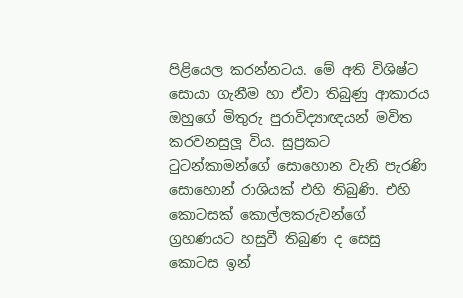පිළියෙල කරන්නටය. මේ අති විශිෂ්ට සොයා ගැනීම හා ඒවා තිබුණු ආකාරය ඔහුගේ මිතුරු පුරාවිද්‍යාඥයන් මවිත කරවනසුලූ විය. සුප්‍රකට ටුටන්කාමන්ගේ සොහොන වැනි පැරණි සොහොන් රාශියක් එහි තිබුණි. එහි කොටසක් කොල්ලකරුවන්ගේ ග්‍රහණයට හසුවී තිබුණ ද සෙසු කොටස ඉන්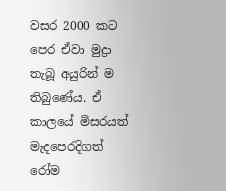වසර 2000 කට පෙර ඒවා මුද්‍රා තැබූ අයුරින් ම තිබුණේය. ඒ කාලයේ මිසරයත් මැදපෙරදිගත් රෝම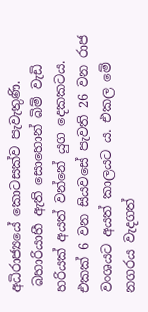අධිරාජ්‍යයේ කොටසක්ව පැවැතුණි.
 බහාරියාහී ඇති සොහොන් බිම් වැඩි හරියක් අයත් වන්නේ යුග දෙකකටය. එකක් 6 වන සියවසේ පැවති 26 වන රාජ වංශයට අයත් කාලයට ය. එකල මේ නගරය වැදගත්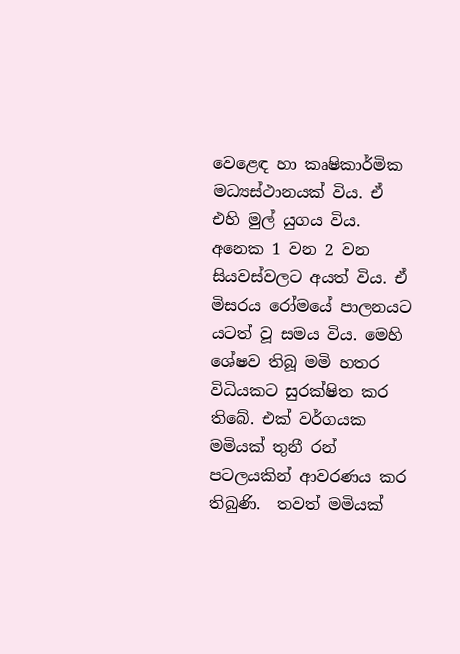වෙළෙඳ හා කෘෂිකාර්මික මධ්‍යස්ථානයක් විය. ඒ එහි මුල් යුගය විය. අනෙක 1 වන 2 වන සියවස්වලට අයත් විය. ඒ මිසරය රෝමයේ පාලනයට යටත් වූ සමය විය. මෙහි ශේෂව තිබූ මමි හතර විධියකට සුරක්ෂිත කර තිබේ. එක් වර්ගයක මමියක් තුනී රන් පටලයකින් ආවරණය කර තිබුණි.  තවත් මමියක්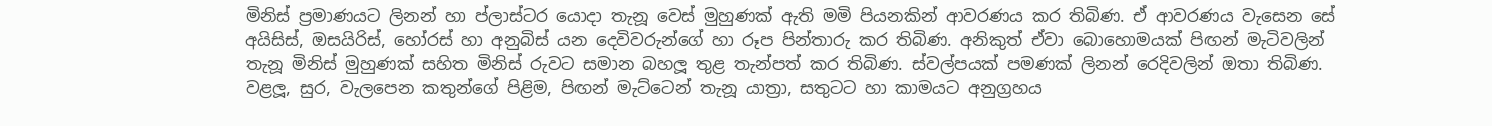මිනිස් ප්‍රමාණයට ලිනන් හා ප්ලාස්ටර යොදා තැනූ වෙස් මුහුණක් ඇති මමි පියනකින් ආවරණය කර තිබිණ. ඒ ආවරණය වැසෙන සේ අයිසිස්, ඔසයිරිස්, හෝරස් හා අනුබිස් යන දෙවිවරුන්ගේ හා රූප පින්තාරු කර තිබිණ. අනිකුත් ඒවා බොහොමයක් පිඟන් මැටිවලින් තැනූ මිනිස් මුහුණක් සහිත මිනිස් රුවට සමාන බහලූ තුළ තැන්පත් කර තිබිණ. ස්වල්පයක් පමණක් ලිනන් රෙදිවලින් ඔතා තිබිණ. වළලූ, සුර, වැලපෙන කතුන්ගේ පිළිම, පිඟන් මැට්ටෙන් තැනූ යාත්‍රා, සතුටට හා කාමයට අනුග්‍රහය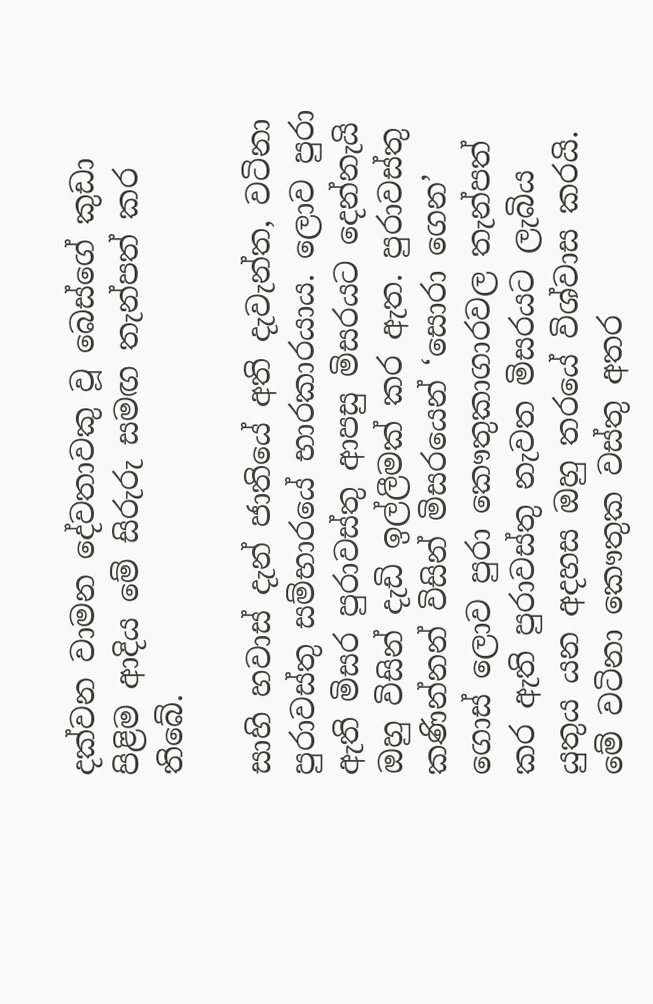දක්වන වාමන දේවතාවකු වූ බෙස්ගේ කුඩා පිළිම ආදිය මේ සිරුරු සමඟ තැන්පත් කර තිබේ.

සාහි හවාස් දැන් ජාතියේ අති දැවැන්ත, වටිනා පුරාවස්තු සම්භාරයේ භාරකාරයාය. ලොව පුරා ඇති මිසර පුරාවස්තු ආපසු මිසරයට දෙන්නැයි ඔහු විසින් දැඩි ඉල්ලීමක් කර ඇත. පුරාවස්තු කණින්නන් විසින් මිසරයෙන් ‘සොරා ගෙන’ ගොස් ලොව පුරා කෞතුකාගාරවල තැන්පත් කර ඇති පුරාවස්තු නැවත මිසරයට ලැබිය යුතුය යන අදහස ඔහු තරයේ විශ්වාස කරයි. මේ වටිනා කෞතුක වස්තු අතර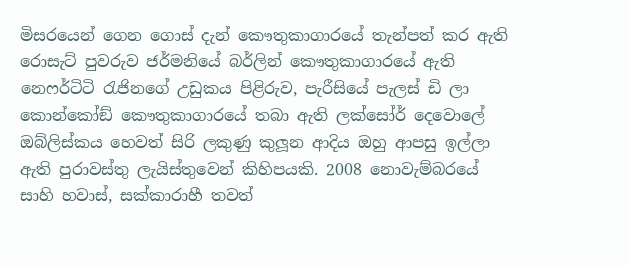මිසරයෙන් ගෙන ගොස් දැන් කෞතුකාගාරයේ තැන්පත් කර ඇති රොසැට් පුවරුව ජර්මනියේ බර්ලින් කෞතුකාගාරයේ ඇති නෙෆර්ටිටි රැජිනගේ උඩුකය පිළිරුව, පැරීසියේ පැලස් ඩි ලා කොන්කෝඞ් කෞතුකාගාරයේ තබා ඇති ලක්සෝර් දෙවොලේ ඔබ්ලිස්කය හෙවත් සිරි ලකුණු කුලූන ආදිය ඔහු ආපසු ඉල්ලා ඇති පුරාවස්තු ලැයිස්තුවෙන් කිහිපයකි. 2008 නොවැම්බරයේ සාහි හවාස්, සක්කාරාහී තවත්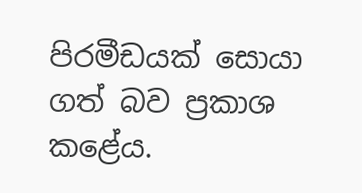පිරමීඩයක් සොයා ගත් බව ප්‍රකාශ කළේය.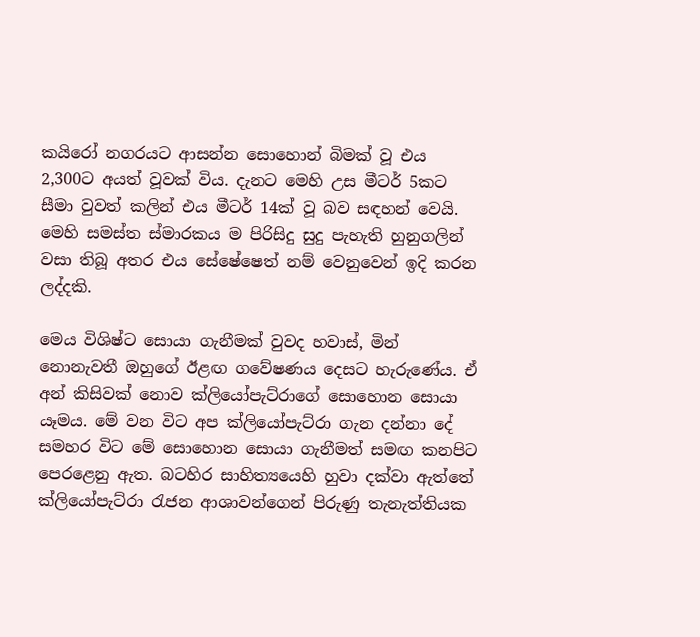කයිරෝ නගරයට ආසන්න සොහොන් බිමක් වූ එය 2,300ට අයත් වූවක් විය. දැනට මෙහි උස මීටර් 5කට සීමා වුවත් කලින් එය මීටර් 14ක් වූ බව සඳහන් වෙයි. මෙහි සමස්ත ස්මාරකය ම පිරිසිදු සුදු පැහැති හුනුගලින් වසා තිබූ අතර එය සේෂේෂෙත් නම් වෙනුවෙන් ඉදි කරන ලද්දකි.

මෙය විශිෂ්ට සොයා ගැනීමක් වුවද හවාස්, මින් නොනැවතී ඔහුගේ ඊළඟ ගවේෂණය දෙසට හැරුණේය. ඒ අන් කිසිවක් නොව ක්ලියෝපැට්රාගේ සොහොන සොයා යෑමය. මේ වන විට අප ක්ලියෝපැට්රා ගැන දන්නා දේ සමහර විට මේ සොහොන සොයා ගැනීමත් සමඟ කනපිට පෙරළෙනු ඇත. බටහිර සාහිත්‍යයෙහි හුවා දක්වා ඇත්තේ ක්ලියෝපැට්රා රැජන ආශාවන්ගෙන් පිරුණු තැනැත්තියක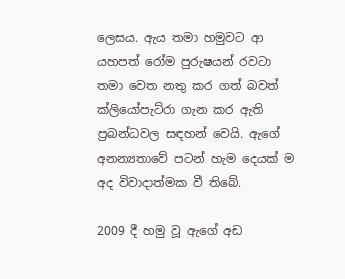ලෙසය. ඇය තමා හමුවට ආ යහපත් රෝම පුරුෂයන් රවටා තමා වෙත නතු කර ගත් බවත් ක්ලියෝපැට්රා ගැන කර ඇති ප්‍රබන්ධවල සඳහන් වෙයි. ඇගේ අනන්‍යතාවේ පටන් හැම දෙයක් ම අද විවාදාත්මක වී තිබේ.

2009 දී හමු වූ ඇගේ අඩ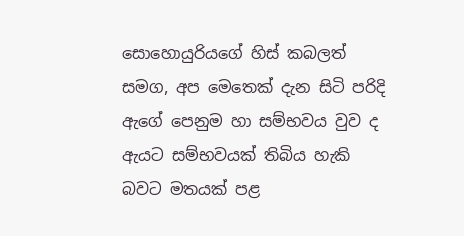සොහොයුරියගේ හිස් කබලත් සමග, අප මෙතෙක් දැන සිටි පරිදි ඇගේ පෙනුම හා සම්භවය වුව ද ඇයට සම්භවයක් තිබිය හැකි බවට මතයක් පළ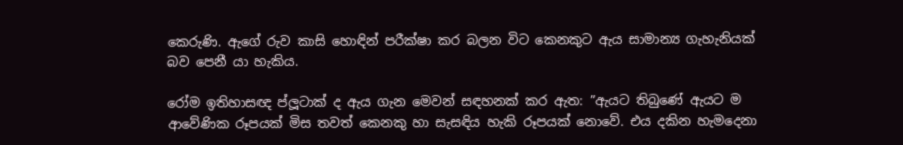කෙරුණි. ඇගේ රුව කාසි හොඳින් පරීක්ෂා කර බලන විට කෙනකුට ඇය සාමාන්‍ය ගැහැනියක් බව පෙනී යා හැකිය.

රෝම ඉතිහාසඥ ප්ලූටාක් ද ඇය ගැන මෙවන් සඳහනක් කර ඇත: ”ඇයට තිබුණේ ඇයට ම ආවේණික රූපයක් මිස තවත් කෙනකු හා සැසඳිය හැකි රූපයක් නොවේ. එය දකින හැමදෙනා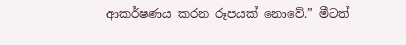ආකර්ෂණය කරන රූපයක් නොවේ.” මීටත්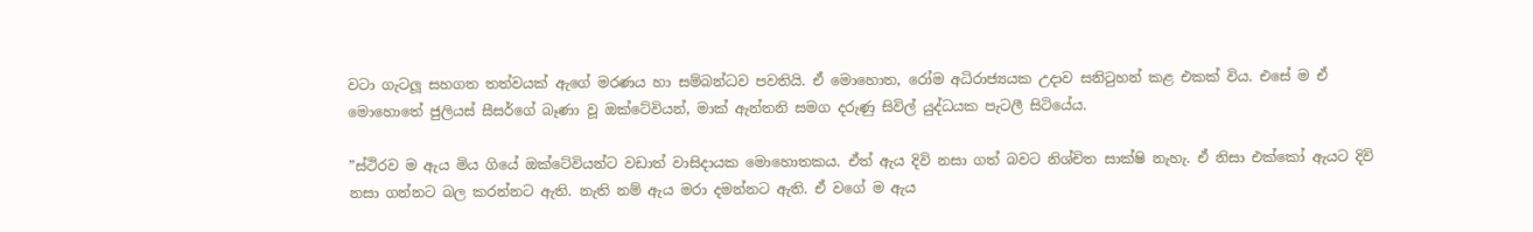වටා ගැටලූ සහගත තත්වයක් ඇගේ මරණය හා සම්බන්ධව පවතියි. ඒ මොහොත, රෝම අධිරාජ්‍යයක උදාව සනිටුහන් කළ එකක් විය. එසේ ම ඒ මොහොතේ ජුලියස් සීසර්ගේ බෑණා වූ ඔක්ටේවියන්, මාක් ඇන්තනි සමග දරුණු සිවිල් යුද්ධයක පැටලී සිටියේය.

”ස්ථිරව ම ඇය මිය ගියේ ඔක්ටේවියන්ට වඩාත් වාසිදායක මොහොතකය. ඒත් ඇය දිවි නසා ගත් බවට නිශ්චිත සාක්ෂි නැහැ. ඒ නිසා එක්කෝ ඇයට දිවි නසා ගන්නට බල කරන්නට ඇති. නැති නම් ඇය මරා දමන්නට ඇති. ඒ වගේ ම ඇය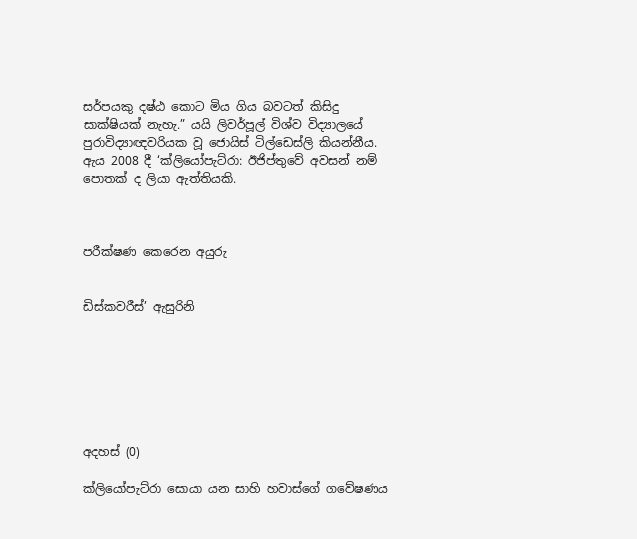සර්පයකු දෂ්ඨ කොට මිය ගිය බවටත් කිසිදු සාක්ෂියක් නැහැ.” යයි ලිවර්පූල් විශ්ව විද්‍යාලයේ පුරාවිද්‍යාඥවරියක වූ ජොයිස් ටිල්ඩෙස්ලි කියන්නීය. ඇය 2008 දී ‘ක්ලියෝපැට්රා: ඊජිප්තුවේ අවසන් නම් පොතක් ද ලියා ඇත්තියකි.



පරීක්ෂණ කෙරෙන අයුරු


ඩිස්කවරීස්’ ඇසුරිනි







අදහස් (0)

ක්ලියෝපැට්රා සොයා යන සාහි හවාස්ගේ ගවේෂණය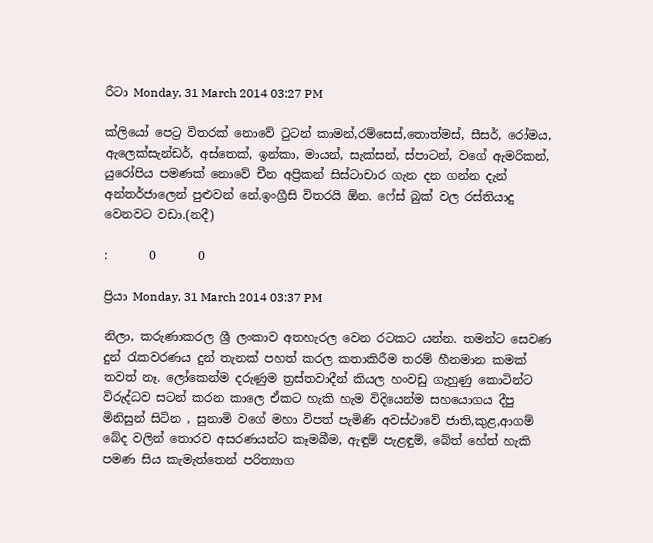රීටා Monday, 31 March 2014 03:27 PM

ක්ලියෝ පෙට්‍ර විතරක් නොවේ ටුටන් කාමන්,රම්සෙස්,තොත්මස්, සීසර්, රෝමය, ඇලෙක්සැන්ඩර්, අස්තෙක්, ඉන්කා, මායන්, සැක්සන්, ස්පාටන්, වගේ ඇමරිකන්, යුරෝපිය පමණක් නොවේ චීන අප්‍රිකන් සිස්ටාචාර ගැන දන ගන්න දැන් අන්තර්ජාලෙන් පුළුවන් නේ.ඉංග්‍රීසි විතරයි ඕන. ෆේස් බුක් වල රස්තියාදු වෙනවට වඩා.(නදී)

:       0       0

ප්‍රියා Monday, 31 March 2014 03:37 PM

නිලා, කරුණාකරල ශ්‍රී ලංකාව අතහැරල වෙන රටකට යන්න. තමන්ට සෙවණ දුන් රැකවරණය දුන් තැනක් පහත් කරල කතාකිරීම තරම් හීනමාන කමක් තවත් නෑ. ලෝකෙන්ම දරුණුම ත්‍රස්තවාදීන් කියල හංවඩු ගැහුණු කොටින්ට විරුද්ධව සටන් කරන කාලෙ ඒකට හැකි හැම විදියෙන්ම සහයොගය දීපු මිනිසුන් සිටින , සුනාමි වගේ මහා විපත් පැමිණි අවස්ථාවේ ජාති,කුළ,ආගම් බේද වලින් තොරව අසරණයන්ට කෑමබීම, ඇ‍ඳුම් පැළ‍ඳුම්, බේත් හේත් හැකි පමණ සිය කැමැත්තෙන් පරිත්‍යාග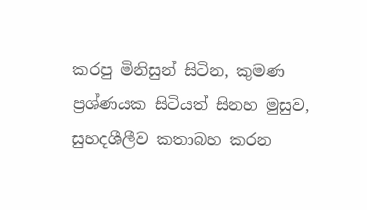කරපු මිනිසුන් සිටින, කුමණ ප්‍රශ්ණයක සිටියත් සිනහ මුසුව, සුහදශීලීව කතාබහ කරන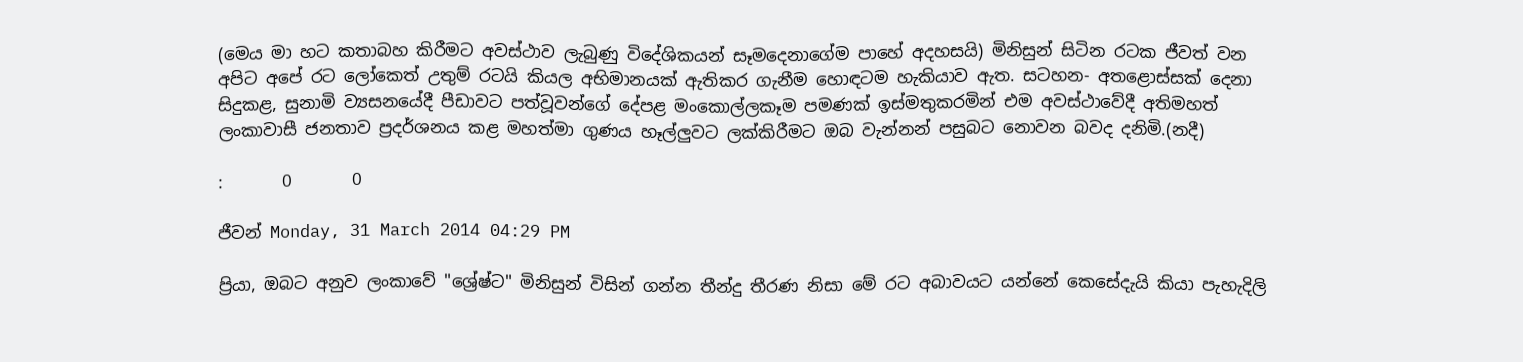(මෙය මා හට කතාබහ කිරීමට අවස්ථාව ලැබුණු විදේශිකයන් සෑමදෙනාගේම පාහේ අදහසයි) මිනිසුන් සිටින රටක ජීවත් වන අපිට අපේ රට ලෝකෙත් උතුම් රටයි කියල අභිමානයක් ඇතිකර ගැනීම හොඳටම හැකියාව ඇත. සටහන- අතළොස්සක් දෙනා සිදුකළ, සුනාමි ව්‍යසනයේදී පීඩාවට පත්වූවන්ගේ දේපළ මංකොල්ලකෑම පමණක් ඉස්මතුකරමින් එම අවස්ථාවේදී අතිමහත් ලංකාවාසී ජනතාව ප්‍රදර්ශනය කළ මහත්මා ගුණය හෑල්ලුවට ලක්කිරීමට ඔබ වැන්නන් පසුබට නොවන බවද දනිමි.(නදී)

:       0       0

ජීවන් Monday, 31 March 2014 04:29 PM

ප්‍රියා, ඔබට අනුව ලංකාවේ "ශ්‍රේෂ්ට" මිනිසුන් විසින් ගන්න තීන්දු තීරණ නිසා මේ රට අබාවයට යන්නේ කෙසේදැයි කියා පැහැදිලි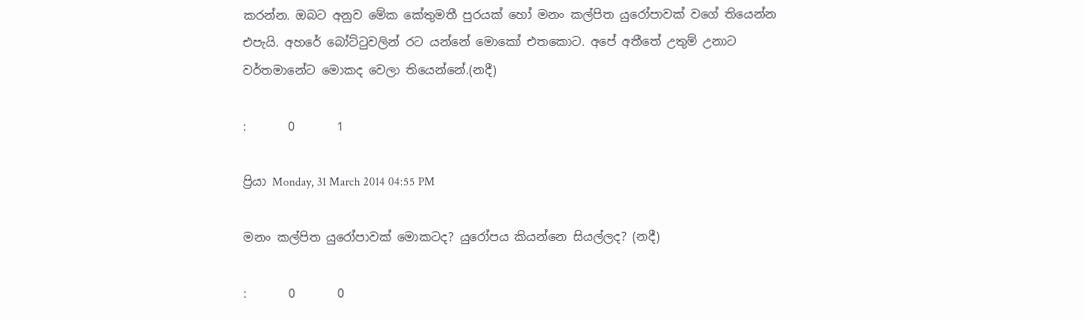කරන්න. ඔබට අනුව මේක කේතුමතී පුරයක් හෝ මනං කල්පිත යුරෝපාවක් වගේ තියෙන්න එපැයි. අහරේ බෝට්ටුවලින් රට යන්නේ මොකෝ එතකොට. අපේ අතීතේ උතුම් උනාට වර්තමානේට මොකද වෙලා තියෙන්නේ.(නදී)

:       0       1

ප්‍රියා Monday, 31 March 2014 04:55 PM

මනං කල්පිත යුරෝපාවක් මොකටද? යුරෝපය කියන්නෙ සියල්ලද? (නදී)

:       0       0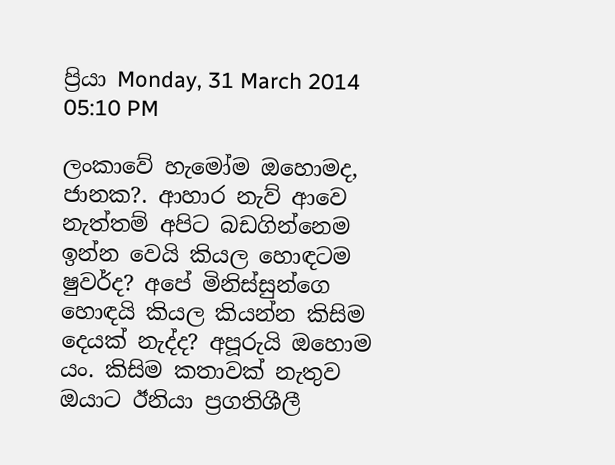ප්‍රියා Monday, 31 March 2014 05:10 PM

ලංකාවේ හැමෝම ඔහොමද, ජානක?. ආහාර නැව් ආවෙ නැත්තම් අපිට බඩගින්නෙම ඉන්න වෙයි කියල හොඳටම ෂුවර්ද? අපේ මිනිස්සුන්ගෙ හොඳයි කියල කියන්න කිසිම දෙයක් නැද්ද? අපූරුයි ඔහොම යං. කිසිම කතාවක් නැතුව ඔයාට ඊනියා ප්‍රගතිශීලී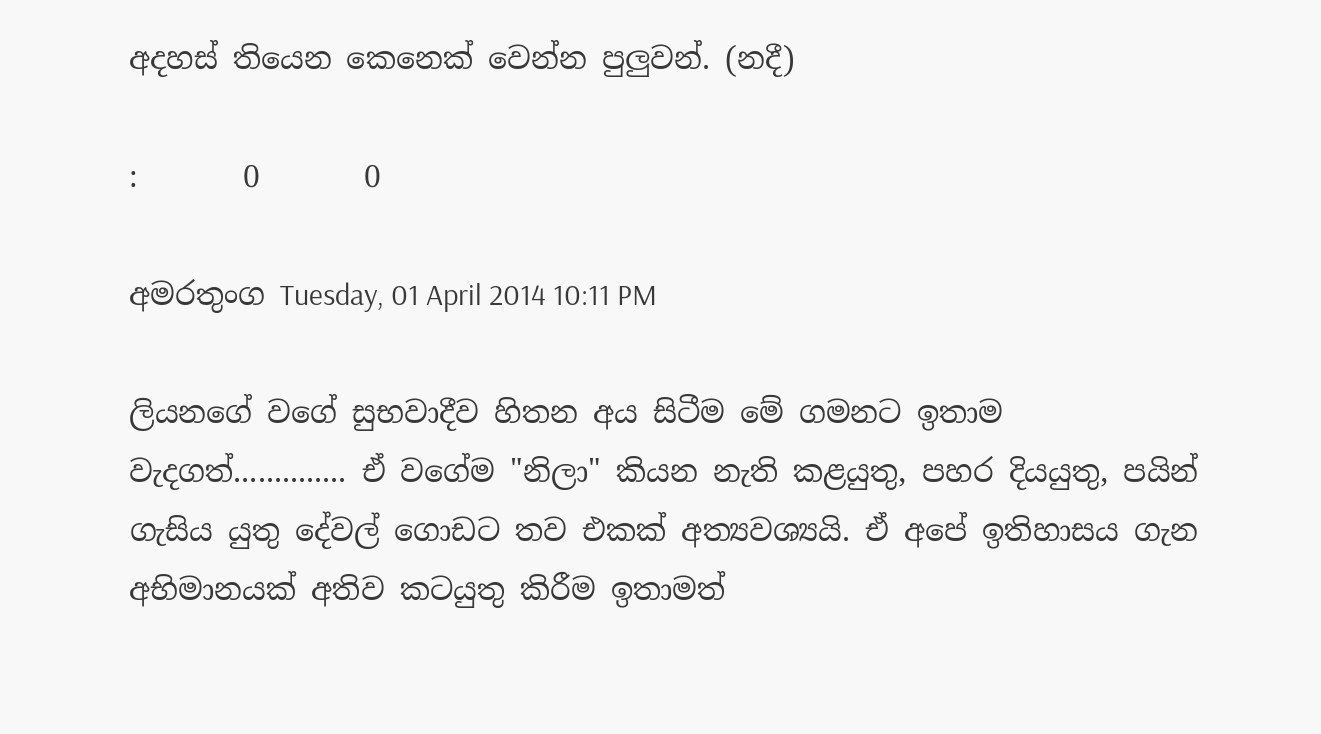අදහස් තියෙන කෙනෙක් වෙන්න පුලුවන්. (නදී)

:       0       0

අමරතුංග Tuesday, 01 April 2014 10:11 PM

ලියන‍ගේ වගේ සුභවාදීව හිතන අය සිටීම මේ ගමනට ඉතාම වැදගත්.............. ඒ වගේම "නිලා" කියන නැති කළයුතු, පහර දියයුතු, පයින් ගැසිය යුතු දේවල් ගොඩට තව එකක් අත්‍යවශ්‍යයි. ඒ අපේ ඉතිහාසය ගැන අභිමානයක් අතිව කටයුතු කිරීම ඉතාමත්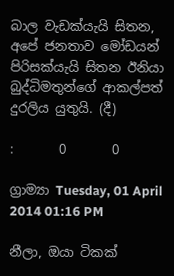බාල වැඩක්යැයි සිතන, අපේ ජනතාව මෝඩයන් පිරිසක්යැයි සිතන ඊනියා බුද්ධිමතුන්ගේ ආකල්පත් දුරලිය යුතුයි. (දී)

:       0       0

ග්‍රාම්‍යා Tuesday, 01 April 2014 01:16 PM

නීලා, ඔයා ටිකක්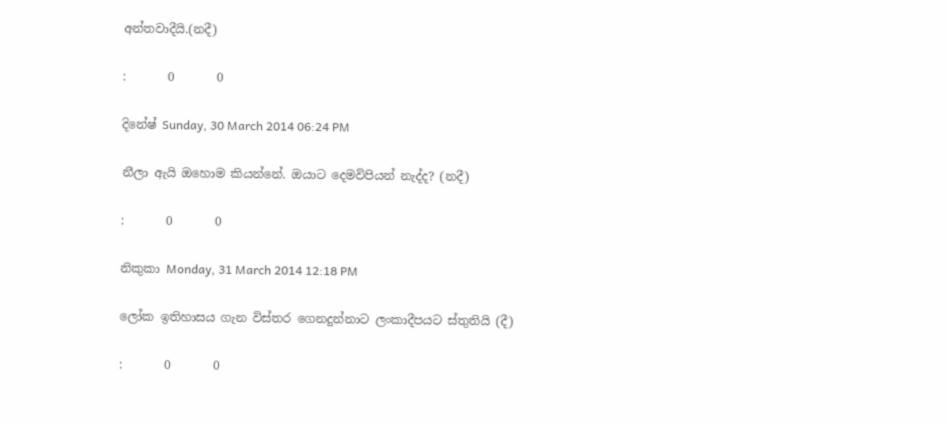අන්තවාදීයි.(නදී)

:       0       0

දිනේෂ් Sunday, 30 March 2014 06:24 PM

නීලා ඇයි ඔහොම කියන්නේ. ඔයාට දෙමවිපියන් නැද්ද? (නදී)

:       0       0

නිකුකා Monday, 31 March 2014 12:18 PM

ලෝක ඉතිහාසය ගැන විස්තර ගෙනදුන්නාට ලංකාදීපයට ස්තුතියි (දී)

:       0       0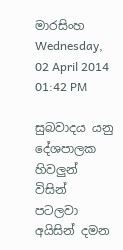මාරසිංහ Wednesday, 02 April 2014 01:42 PM

සුබවාදය යනු දේශපාලක හිවලුන් විසින් පටලවා අයිසින් දමන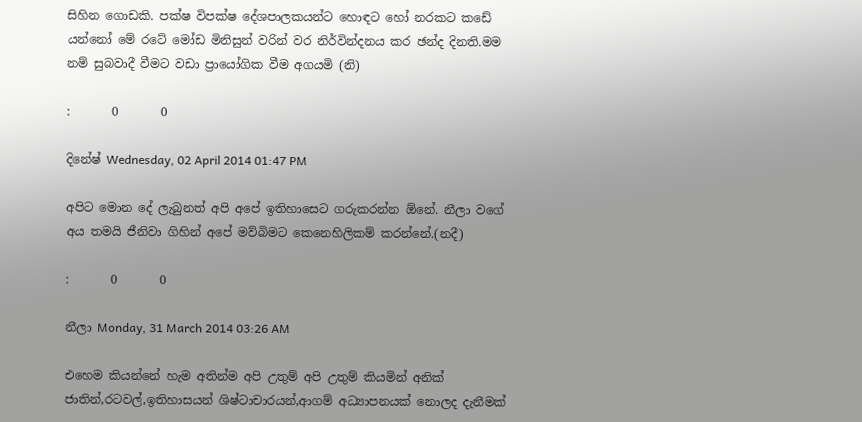සිහින ගොඩකි. පක්ෂ විපක්ෂ දේශපාලකයන්ට හොඳට හෝ නරකට කඩේ යන්නෝ මේ රටේ මෝඩ මිනිසුන් වරින් වර නිර්වින්දනය කර ඡන්ද දිනති.මම නම් සුබවාදී වීමට වඩා ප්‍රායෝගික වීම අගයමි (නි)

:       0       0

දිනේෂ් Wednesday, 02 April 2014 01:47 PM

අපිට මොන දේ ලැබුනත් අපි අපේ ඉතිහාසෙට ගරුකරන්න ඕනේ. නීලා වගේ අය තමයි ජීනිවා ගිහින් අපේ මව්බිමට කෙනෙහිලිකම් කරන්නේ.(නදී)

:       0       0

නීලා Monday, 31 March 2014 03:26 AM

එහෙම කියන්නේ හැම අතින්ම අපි උතුම් අපි උතුම් කියමින් අනික් ජාතින්,රටවල්,ඉතිහාසයන් ශිෂ්ටාචාරයන්,ආගම් අධ්‍යාපනයක් නොලද දැනීමක්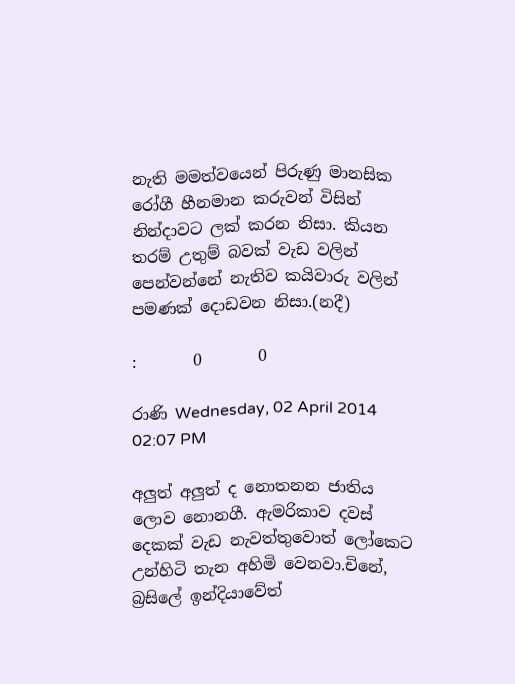නැති මමත්වයෙන් පිරුණු මානසික රෝගී හීනමාන කරුවන් විසින් නින්දාවට ලක් කරන නිසා. කියන තරම් උතුම් බවක් වැඩ වලින් පෙන්වන්නේ නැතිව කයිවාරු වලින් පමණක් දොඩවන නිසා.(නදී)

:       0       0

රාණි Wednesday, 02 April 2014 02:07 PM

අලුත් අලුත් ද නොතනන ජාතිය ලොව නොනගී. ඇමරිකාව දවස් දෙකක් වැඩ නැවත්තුවොත් ලෝකෙට උන්හිටි තැන අහිමි වෙනවා.චිනේ, බ්‍රසිලේ ඉන්දියාවේත්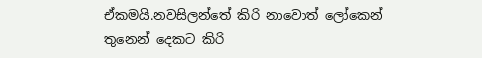ඒකමයි.නවසිලන්තේ කිරි නාවොත් ලෝකෙන් තුනෙන් දෙකට කිරි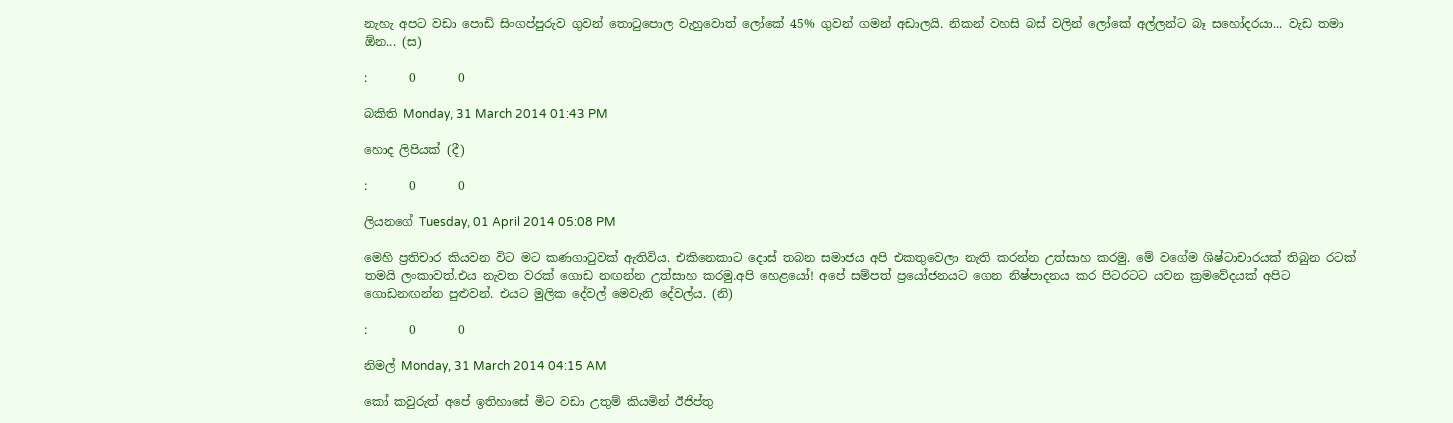නැහැ අපට වඩා පොඩි සිංගප්පුරුව ගුවන් තොටුපොල වැහුවොත් ලෝකේ 45% ගුවන් ගමන් අඩාලයි. නිකන් වහසි බස් වලින් ලෝකේ අල්ලන්ට බෑ සහෝදරයා... වැඩ තමා ඕන... (ස)

:       0       0

බකිති Monday, 31 March 2014 01:43 PM

හොද ලිපියක් (දී)

:       0       0

ලියනගේ Tuesday, 01 April 2014 05:08 PM

මෙහි ප්‍රතිචාර කියවන විට මට කණගාටුවක් ඇතිවිය. එකිනෙකාට දොස් තබන සමාජය අපි එකතුවෙලා නැති කරන්න උත්සාහ කරමු. මේ වගේම ශිෂ්ටාචාරයක් තිබුන රටක් තමයි ලංකාවත්.එය නැවත වරක් ගොඩ නඟන්න උත්සාහ කරමු.අපි හෙළයෝ! අපේ සම්පත් ප්‍රයෝජනයට ගෙන නිෂ්පාදනය කර පිටරටට යවන ක්‍රමවේදයක් අපිට ගොඩනඟන්න පුළුවන්. එයට මුලික දේවල් මෙවැනි දේවල්ය. (නි)

:       0       0

නිමල් Monday, 31 March 2014 04:15 AM

කෝ කවුරුත් අපේ ඉතිහාසේ මිට වඩා උතුම් කියමින් ඊජිප්තු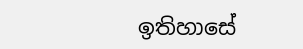ඉතිහාසේ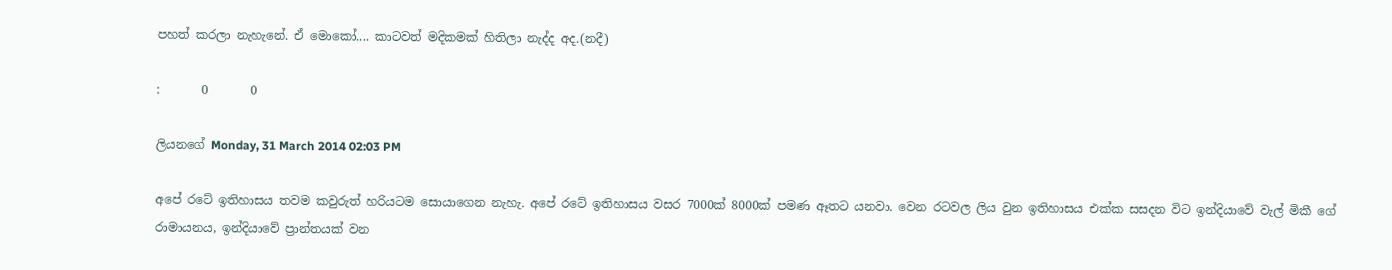පහත් කරලා නැහැනේ. ඒ මොකෝ.... කාටවත් මදිකමක් හිතිලා නැද්ද අද.(නදී)

:       0       0

ලියනගේ Monday, 31 March 2014 02:03 PM

අපේ රටේ ඉතිහාසය තවම කවුරුත් හරියටම සොයාගෙන නැහැ. අපේ රටේ ඉතිහාසය වසර 7000ක් 8000ක් පමණ ඈතට යනවා. වෙන රටවල ලිය වුන ඉතිහාසය එක්ක සසදන විට ඉන්දියාවේ වැල් මිකී ගේ රාමායනය, ඉන්දියාවේ ප්‍රාන්තයක් වන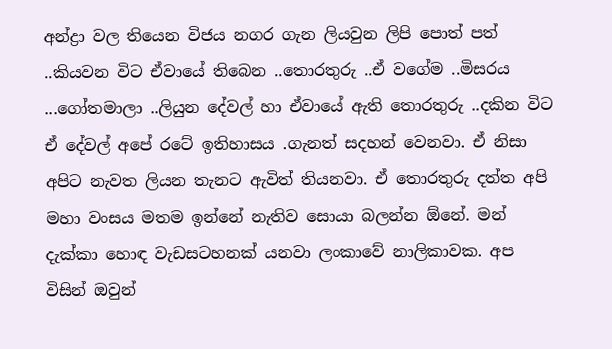අන්ද්‍රා වල තියෙන විජය නගර ගැන ලියවුන ලිපි පොත් පත් ..කියවන විට ඒවායේ තිබෙන ..තොරතුරු ..ඒ වගේම ..මිසරය ...ගෝතමාලා ..ලියුන දේවල් හා ඒවායේ ඇති තොරතුරු ..දකින විට ඒ දේවල් අපේ රටේ ඉතිහාසය .ගැනත් සදහන් වෙනවා. ඒ නිසා අපිට නැවත ලියන තැනට ඇවිත් තියනවා. ඒ තොරතුරු දත්ත අපි මහා වංසය මතම ඉන්නේ නැතිව සොයා බලන්න ඕනේ. මන් දැක්කා හොඳ වැඩසටහනක් යනවා ලංකාවේ නාලිකාවක. අප විසින් ඔවුන්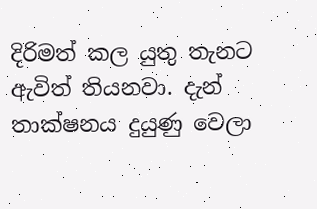දිරිමත් කල යුතු තැනට ඇවිත් තියනවා. දැන් තාක්ෂනය දුයුණු වෙලා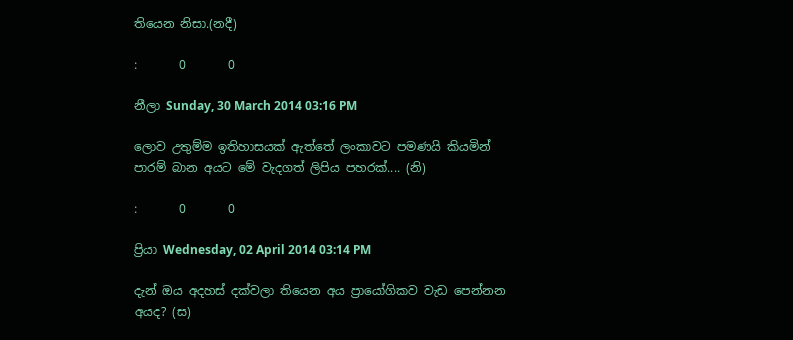තියෙන නිසා.(නදී)

:       0       0

නීලා Sunday, 30 March 2014 03:16 PM

ලොව උතුම්ම ඉතිහාසයක් ඇත්තේ ලංකාවට පමණයි කියමින් පාරම් බාන අයට මේ වැදගත් ලිපිය පහරක්.... (නි)

:       0       0

ප්‍රියා Wednesday, 02 April 2014 03:14 PM

දැන් ඔය අදහස් දක්වලා තියෙන අය ප්‍රායෝගිකව වැඩ පෙන්නන අයද? (ස)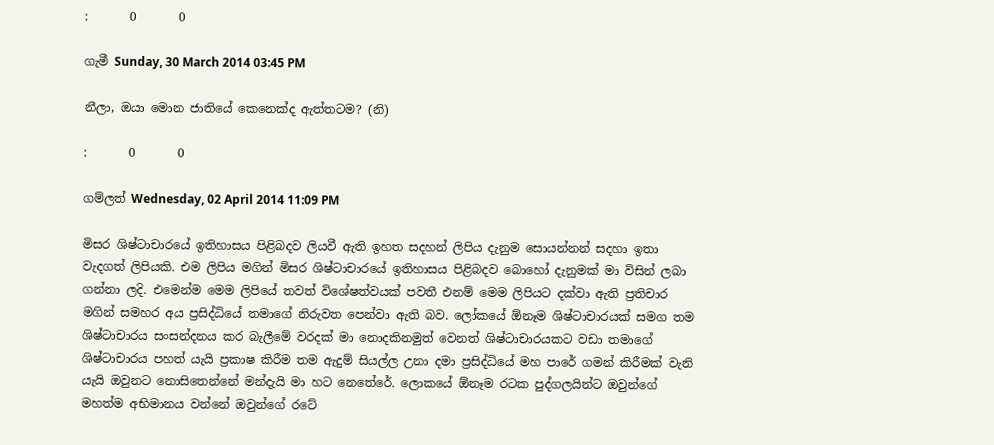:       0       0

ගැමී Sunday, 30 March 2014 03:45 PM

නීලා, ඔයා මොන ජාතියේ කෙනෙක්ද ඇත්තටම? (නි)

:       0       0

ගම්ලත් Wednesday, 02 April 2014 11:09 PM

මිසර ශිෂ්ටාචාරයේ ඉතිහාසය පිළිබදව ලියවී ඇති ඉහත සදහන් ලිපිය දැනුම සොයන්නන් සදහා ඉතා වැදගත් ලිපියකි. එම ලිපිය මගින් මිසර ශිෂ්ටාචාරයේ ඉතිහාසය පිළිබදව බොහෝ දැනුමක් මා විසින් ලබා ගන්නා ලදි. එමෙන්ම මෙම ලිපියේ තවත් විශේෂත්වයක් පවතී එනම් මෙම ලිපියට දක්වා ඇති ප්‍රතිචාර මගින් සමහර අය ප්‍රසිද්ධියේ තමාගේ නිරුවත පෙන්වා ඇති බව. ලෝකයේ ඕනෑම ශිෂ්ටාචාරයක් සමග තම ශිෂ්ටාචාරය සංසන්දනය කර බැලීමේ වරදක් මා නොදකිනමුත් වෙනත් ශිෂ්ටාචාරයකට වඩා තමාගේ ශිෂ්ටාචාරය පහත් යැයි ප්‍රකාෂ කිරීම තම ඇදුම් සියල්ල උනා දමා ප්‍රසිද්ධියේ මහ පාරේ ගමන් කිරීමක් වැනි යැයි ඔවුනට නොසිතෙන්නේ මන්දැයි මා හට නෙ‍තේරේ. ලොකයේ ඕනෑම රටක පුද්ගලයින්ට ඔවුන්ගේ මහත්ම අභිමානය වන්නේ ඔවුන්ගේ රටේ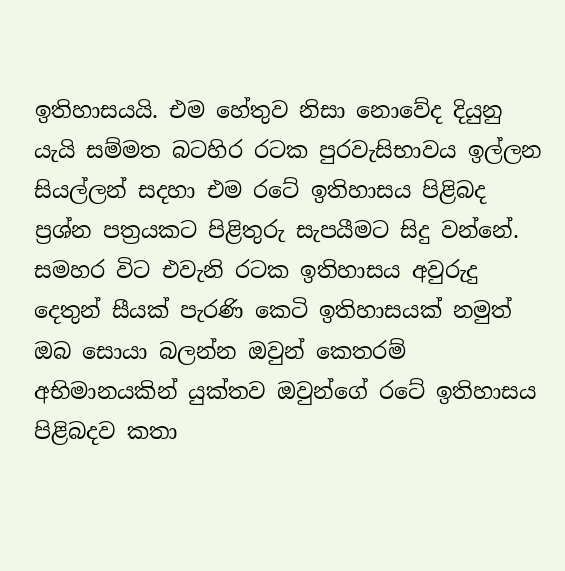ඉතිහාසයයි. එම හේතුව නිසා නොවේද දියුනු යැයි සම්මත බටහිර රටක පුරවැසිභාවය ඉල්ලන සියල්ලන් සදහා එම රටේ ඉතිහාසය පිළිබද ප්‍රශ්න පත්‍රයකට පිළිතුරු සැපයීමට සිදු වන්නේ. සමහර විට එවැනි රටක ඉතිහාසය අවුරුදු දෙතුන් සීයක් පැරණි කෙටි ඉතිහාසයක් නමුත් ඔබ සොයා බලන්න ඔවුන් කෙතරම් අභිමානයකින් යුක්තව ඔවුන්ගේ රටේ ඉතිහාසය පිළිබදව කතා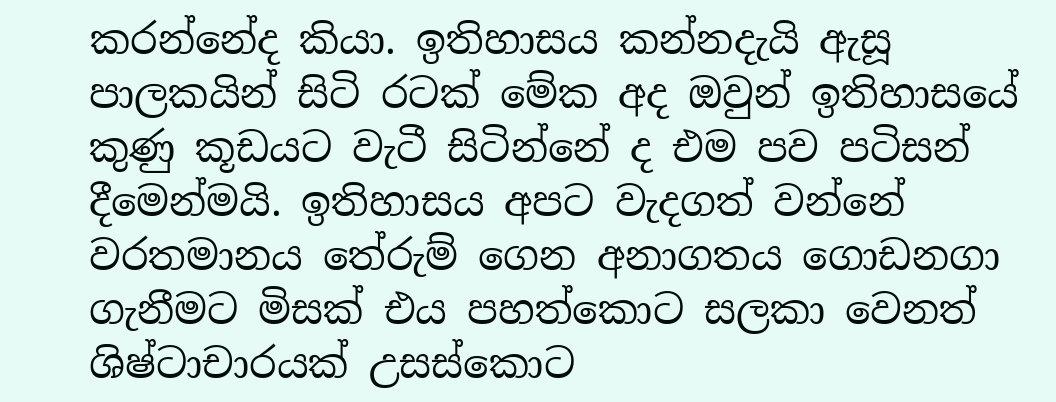කරන්නේද කියා. ඉතිහාසය කන්නදැයි ඇසූ පාලකයින් සිටි රටක් මේක අද ඔවුන් ඉතිහාසයේ කුණු කූඩයට වැටී සිටින්නේ ද එම පව පටිසන් දීමෙන්මයි. ඉතිහාසය අපට වැදගත් වන්නේ වරතමානය තේරුම් ගෙන අනාගතය ගොඩනගා ගැනීමට මිසක් එය පහත්කොට සලකා වෙනත් ශිෂ්ටාචාරයක් උසස්කොට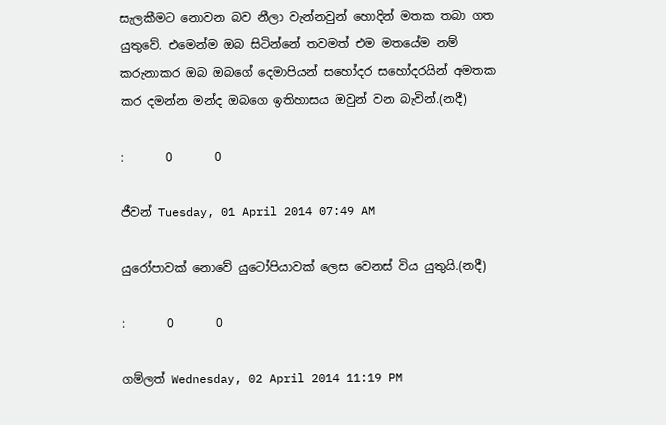සැලකීමට නොවන බව නීලා වැන්නවුන් හොදින් මතක තබා ගත යුතුවේ. එමෙන්ම ඔබ සිටින්නේ තවමත් එම මතයේම නම් කරුනාකර ඔබ ඔබගේ දෙමාපියන් සහෝදර සහෝදරයින් අමතක කර දමන්න මන්ද ඔබගෙ ඉතිහාසය ඔවුන් වන බැවින්.(නදී)

:       0       0

ජීවන් Tuesday, 01 April 2014 07:49 AM

යුරෝපාවක් නොවේ යුටෝපියාවක් ලෙස වෙනස් විය යුතුයි.(නදී)

:       0       0

ගම්ලත් Wednesday, 02 April 2014 11:19 PM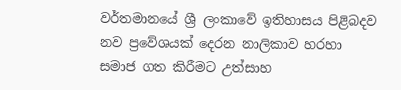වර්තමානයේ ශ්‍රී ලංකාවේ ඉතිහාසය පිළිබදව නව ප්‍රවේශයක් දෙරන නාලිකාව හරහා සමාජ ගත කිරීමට උත්සාහ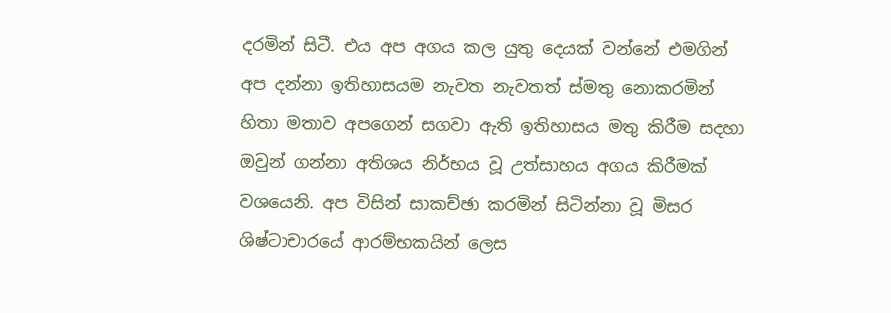දරමින් සිටී. එය අප අගය කල යුතු දෙයක් වන්නේ එමගින් අප දන්නා ඉතිහාසයම නැවත නැවතත් ස්මතු නොකරමින් හිතා මතාව අපගෙන් සගවා ඇති ඉතිහාසය මතු කිරීම සදහා ඔවුන් ගන්නා අතිශය නිර්භය වූ උත්සාහය අගය කිරීමක් වශයෙනි. අප විසින් සාකච්ඡා කරමින් සිටින්නා වූ මිසර ශිෂ්ටාචාරයේ ආරම්භකයින් ලෙස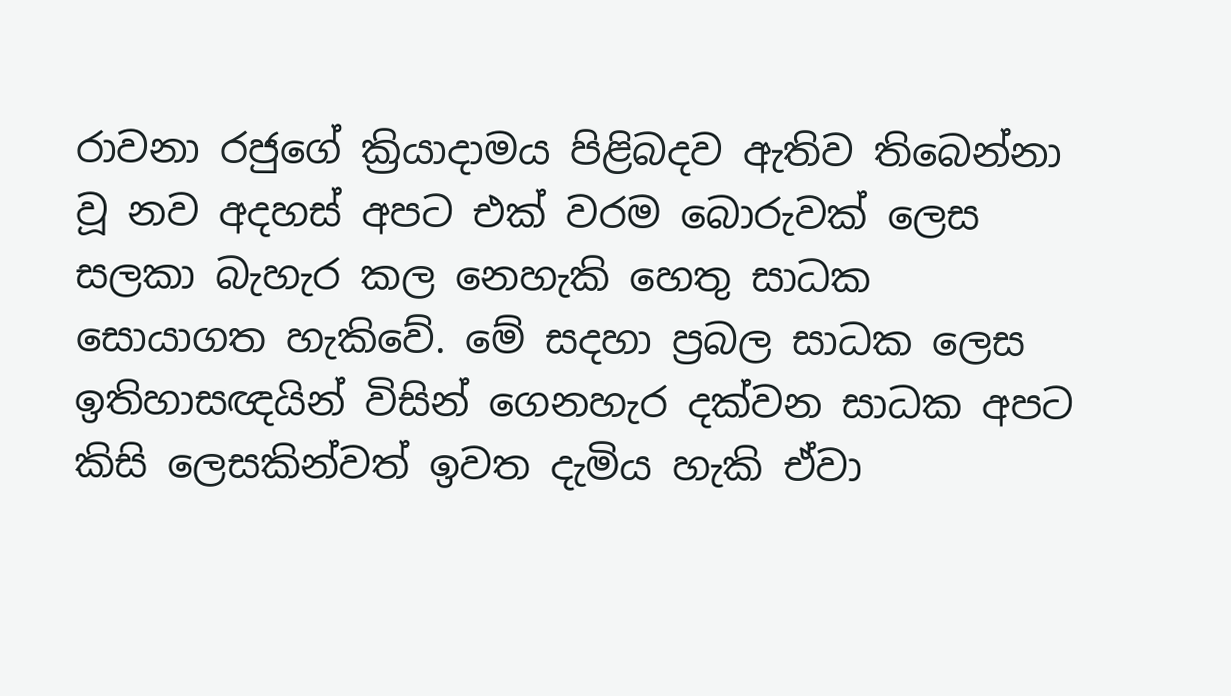රාවනා රජුගේ ක්‍රියාදාමය පිළිබදව ඇතිව තිබෙන්නා වූ නව අදහස් අපට එක් වරම බොරුවක් ලෙස සලකා බැහැර කල නෙහැකි හෙතු සාධක සොයාගත හැකිවේ. මේ සදහා ප්‍රබල සාධක ලෙස ඉතිහාසඥයින් විසින් ගෙනහැර දක්වන සාධක අපට කිසි ලෙසකින්වත් ඉවත දැමිය හැකි ඒවා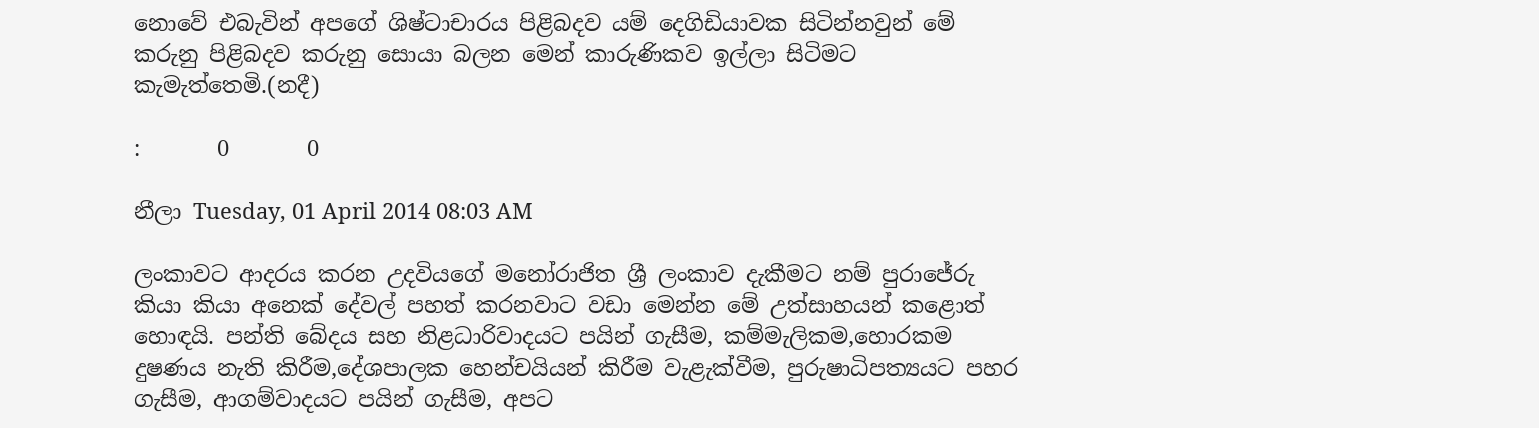නොවේ එබැවින් අපගේ ශිෂ්ටාචාරය පිළිබදව යම් දෙගිඩියාවක සිටින්නවුන් මේ කරුනු පිළිබදව කරුනු සොයා බලන මෙන් කාරුණිකව ඉල්ලා සිටිමට කැමැත්තෙමි.(නදී)

:       0       0

නීලා Tuesday, 01 April 2014 08:03 AM

ලංකාවට ආදරය කරන උදවියගේ මනෝරාජිත ශ්‍රී ලංකාව දැකීමට නම් පුරාජේරු කියා කියා අනෙක් දේවල් පහත් කරනවාට වඩා මෙන්න මේ උත්සාහයන් කළොත් හොඳයි. පන්ති බේදය සහ නිළධාරිවාදයට පයින් ගැසීම, කම්මැලිකම,හොරකම දුෂණය නැති කිරීම,දේශපාලක හෙන්චයියන් කිරීම වැළැක්වීම, පුරුෂාධිපත්‍යයට පහර ගැසීම, ආගම්වාදයට පයින් ගැසීම, අපට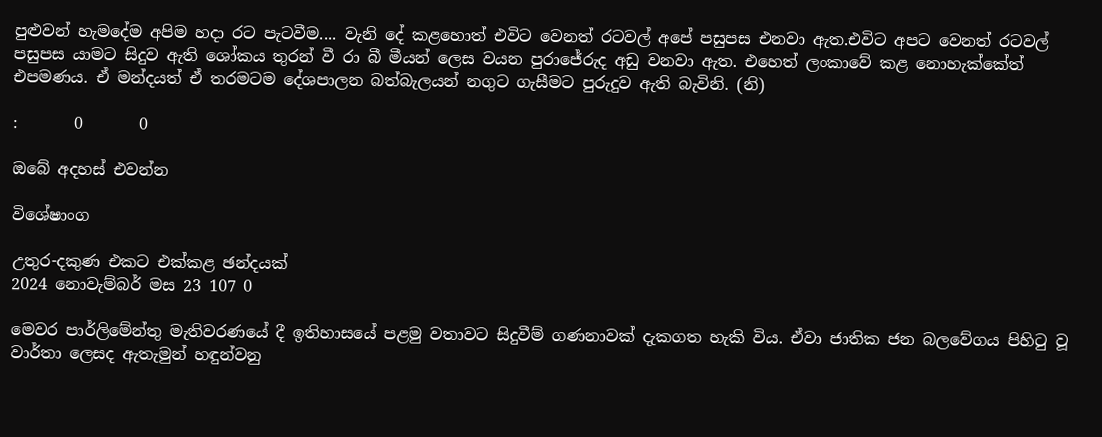පුළුවන් හැමදේම අපිම හදා රට පැටවීම.... වැනි දේ කළහොත් එවිට වෙනත් රටවල් අපේ පසුපස එනවා ඇත.එවිට අපට වෙනත් රටවල් පසුපස යාමට සිදුව ඇති ශෝකය තුරන් වී රා බී මීයන් ලෙස වයන පුරාජේරුද අඩු වනවා ඇත. එහෙත් ලංකාවේ කළ නොහැක්කේත් එපමණය. ඒ මන්දයත් ඒ තරමටම දේශපාලන බත්බැලයන් නගුට ගැසීමට පුරුදුව ඇති බැවිනි. (නි)

:       0       0

ඔබේ අදහස් එවන්න

විශේෂාංග

උතුර-දකුණ එකට එක්කළ ඡන්දයක්
2024 නොවැම්බර් මස 23 107 0

මෙවර පාර්ලිමේන්තු මැතිවරණයේ දී ඉතිහාසයේ පළමු වතාවට සිදුවීම් ගණනාවක් දැකගත හැකි විය. ඒවා ජාතික ජන බලවේගය පිහිටු වූ වාර්තා ලෙසද ඇතැමුන් හඳුන්වනු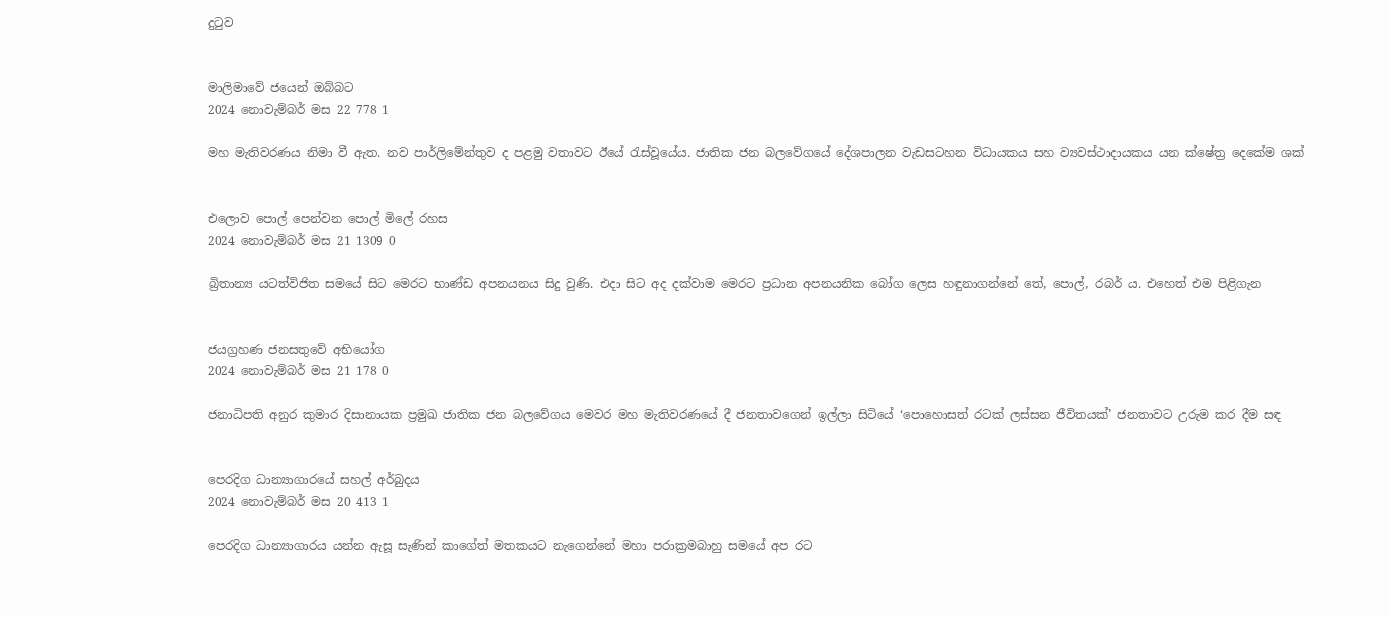දුටුව


මාලිමාවේ ජයෙන් ඔබ්බට
2024 නොවැම්බර් මස 22 778 1

මහ මැතිවරණය නිමා වී ඇත. නව පාර්ලිමේන්තුව ද පළමු වතාවට ඊයේ රැස්වූයේය. ජාතික ජන බලවේගයේ දේශපාලන වැඩසටහන විධායකය සහ ව්‍යවස්ථාදායකය යන ක්ෂේත්‍ර දෙකේම ශක්


එලොව පොල් පෙන්වන පොල් මිලේ රහස
2024 නොවැම්බර් මස 21 1309 0

බ්‍රිතාන්‍ය යටත්විජිත සමයේ සිට මෙරට භාණ්ඩ අපනයනය සිදු වුණි. එදා සිට අද දක්වාම මෙරට ප්‍රධාන අපනයනික බෝග ලෙස හඳුනාගන්නේ තේ, පොල්, රබර් ය. එහෙත් එම පිළිගැන


ජයග්‍රහණ ජනසතුවේ අභියෝග
2024 නොවැම්බර් මස 21 178 0

ජනාධිපති අනුර කුමාර දිසානායක ප්‍රමුඛ ජාතික ජන බලවේගය මෙවර මහ මැතිවරණයේ දී ජනතාවගෙන් ඉල්ලා සිටියේ ‘පොහොසත් රටක් ලස්සන ජීවිතයක්’ ජනතාවට උරුම කර දීම සඳ


පෙරදිග ධාන්‍යාගාරයේ සහල් අර්බුදය
2024 නොවැම්බර් මස 20 413 1

පෙරදිග ධාන්‍යාගාරය යන්න ඇසූ සැණින් කාගේත් මතකයට නැගෙන්නේ මහා පරාක්‍රමබාහු සමයේ අප රට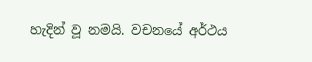හැදින් වූ නමයි. වචනයේ අර්ථය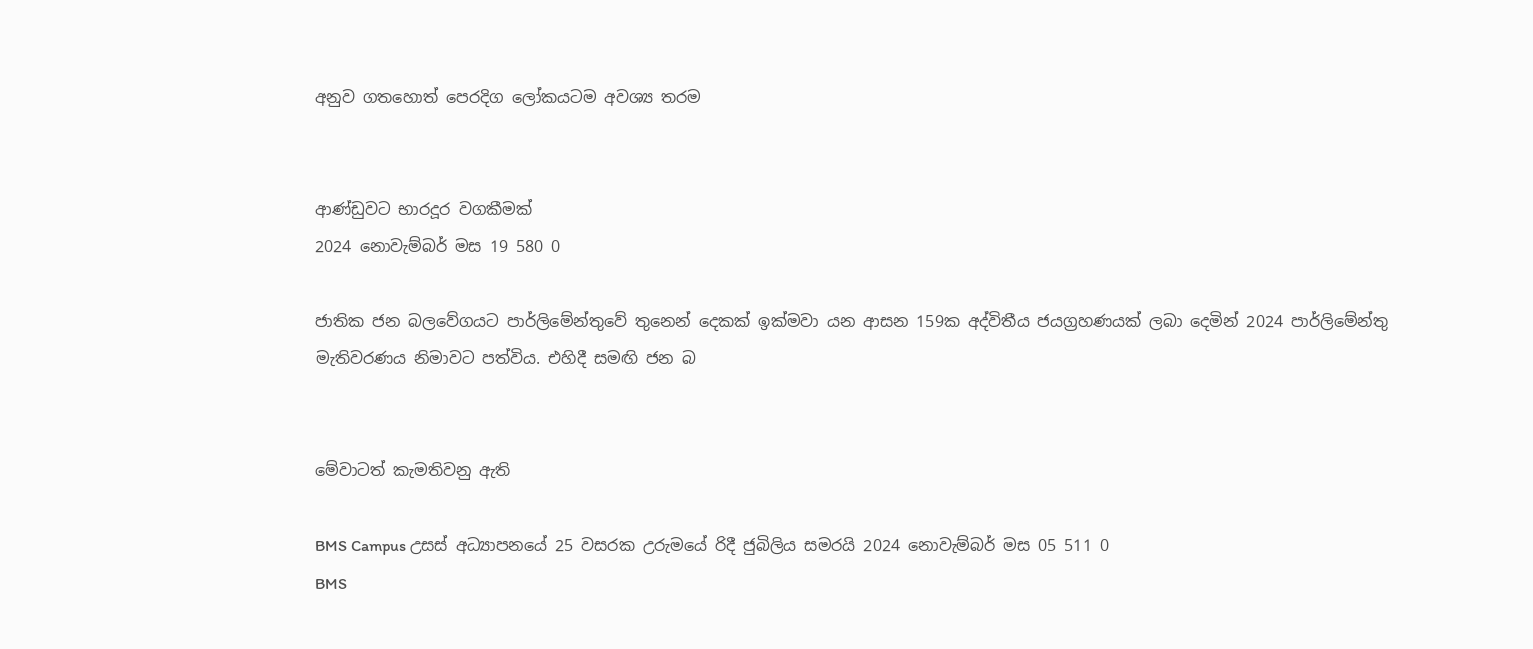අනුව ගතහොත් පෙරදිග ලෝකයටම අවශ්‍ය තරම


ආණ්ඩුවට භාරදූර වගකීමක්
2024 නොවැම්බර් මස 19 580 0

ජාතික ජන බලවේගයට පාර්ලිමේන්තුවේ තුනෙන් දෙකක් ඉක්මවා යන ආසන 159ක අද්විතීය ජයග්‍රහණයක් ලබා දෙමින් 2024 පාර්ලිමේන්තු මැතිවරණය නිමාවට පත්විය. එහිදී සමඟි ජන බ


මේවාටත් කැමතිවනු ඇති

BMS Campus උසස් අධ්‍යාපනයේ 25 වසරක උරුමයේ රිදී ජුබිලිය සමරයි 2024 නොවැම්බර් මස 05 511 0
BMS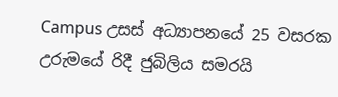Campus උසස් අධ්‍යාපනයේ 25 වසරක උරුමයේ රිදී ජුබිලිය සමරයි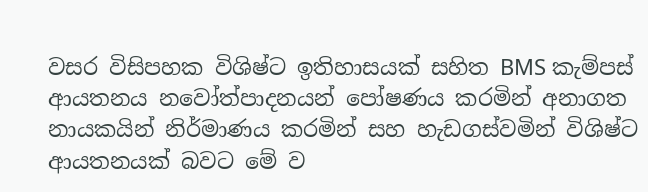වසර විසිපහක විශිෂ්ට ඉතිහාසයක් සහිත BMS කැම්පස් ආයතනය නවෝත්පාදනයන් පෝෂණය කරමින් අනාගත නායකයින් නිර්මාණය කරමින් සහ හැඩගස්වමින් විශිෂ්ට ආයතනයක් බවට මේ ව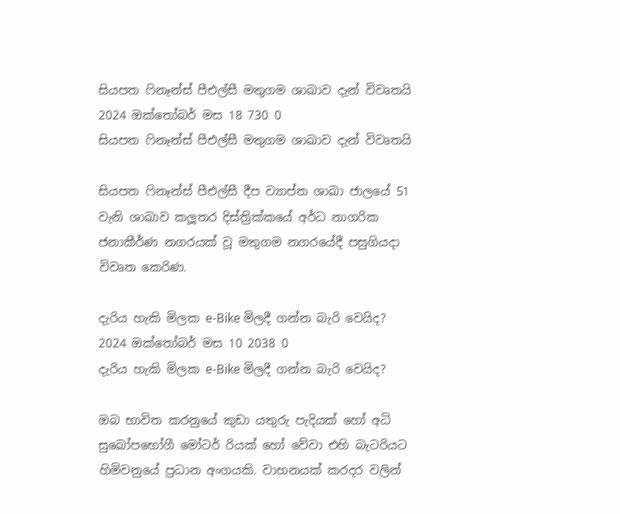සියපත ෆිනෑන්ස් පීඑල්සී මතුගම ශාඛාව දැන් විවෘතයි 2024 ඔක්තෝබර් මස 18 730 0
සියපත ෆිනෑන්ස් පීඑල්සී මතුගම ශාඛාව දැන් විවෘතයි

සියපත ෆිනෑන්ස් පීඑල්සී දීප ව්‍යාප්ත ශාඛා ජාලයේ 51 වැනි ශාඛාව කලූතර දිස්ත්‍රික්කයේ අර්ධ නාගරික ජනාකීර්ණ නගරයක් වූ මතුගම නගරයේදී පසුගියදා විවෘත කෙරිණ.

දැරිය හැකි මිලක e-Bike මිලදී ගන්න බැරි වෙයිද? 2024 ඔක්තෝබර් මස 10 2038 0
දැරිය හැකි මිලක e-Bike මිලදී ගන්න බැරි වෙයිද?

ඔබ භාවිත කරනුයේ කුඩා යතුරු පැදියක් හෝ අධි සුඛෝපභෝගී මෝටර් රියක් හෝ වේවා එහි බැටරියට හිමිවනුයේ ප්‍රධාන අංගයකි. වාහනයක් කරදර වලින්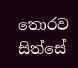තොරව සිත්සේ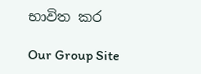භාවිත කර

Our Group Site